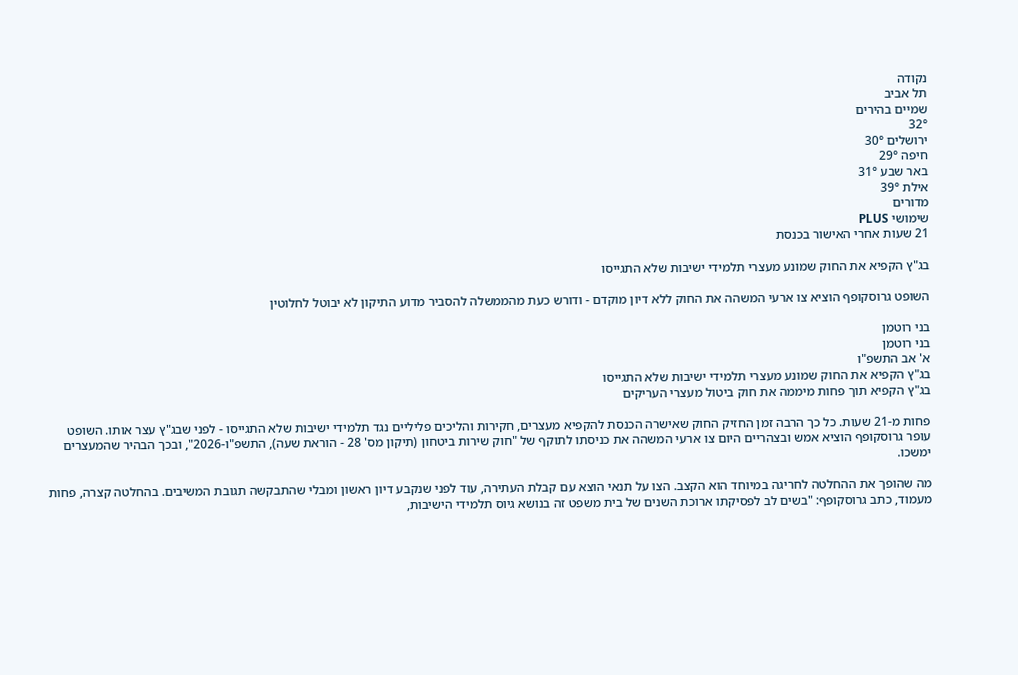נקודה
תל אביב
שמיים בהירים
32°
ירושלים 30°
חיפה 29°
באר שבע 31°
אילת 39°
מדורים
שימושי PLUS
21 שעות אחרי האישור בכנסת

בג"ץ הקפיא את החוק שמונע מעצרי תלמידי ישיבות שלא התגייסו

השופט גרוסקופף הוציא צו ארעי המשהה את החוק ללא דיון מוקדם - ודורש כעת מהממשלה להסביר מדוע התיקון לא יבוטל לחלוטין

בני רוטמן
בני רוטמן
א' אב התשפ"ו
בג"ץ הקפיא את החוק שמונע מעצרי תלמידי ישיבות שלא התגייסו
בג"ץ הקפיא תוך פחות מיממה את חוק ביטול מעצרי העריקים

פחות מ-21 שעות. כל כך הרבה זמן החזיק החוק שאישרה הכנסת להקפיא מעצרים, חקירות והליכים פליליים נגד תלמידי ישיבות שלא התגייסו - לפני שבג"ץ עצר אותו. השופט עופר גרוסקופף הוציא אמש ובצהריים היום צו ארעי המשהה את כניסתו לתוקף של "חוק שירות ביטחון (תיקון מס' 28 - הוראת שעה), התשפ"ו-2026", ובכך הבהיר שהמעצרים ימשכו.

מה שהופך את ההחלטה לחריגה במיוחד הוא הקצב. הצו על תנאי הוצא עם קבלת העתירה, עוד לפני שנקבע דיון ראשון ומבלי שהתבקשה תגובת המשיבים. בהחלטה קצרה, פחות מעמוד, כתב גרוסקופף: "בשים לב לפסיקתו ארוכת השנים של בית משפט זה בנושא גיוס תלמידי הישיבות,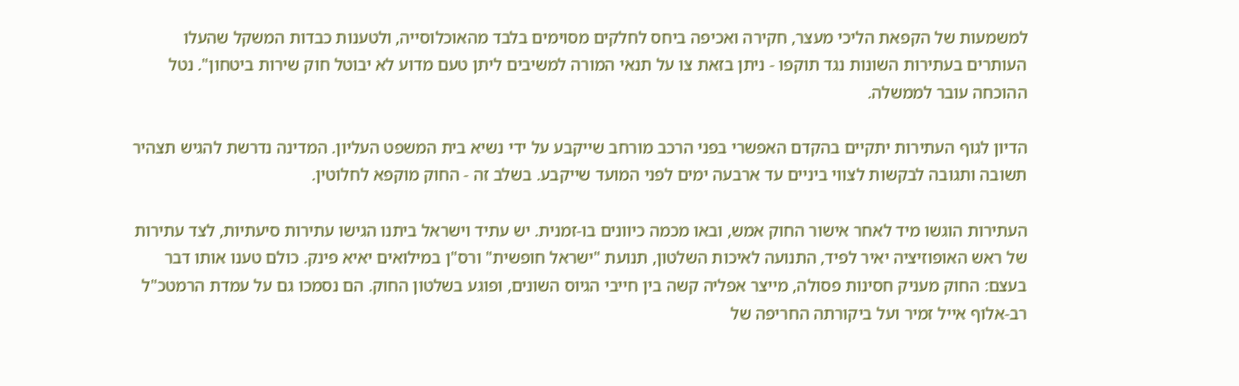למשמעות של הקפאת הליכי מעצר, חקירה ואכיפה ביחס לחלקים מסוימים בלבד מהאוכלוסייה, ולטענות כבדות המשקל שהעלו העותרים בעתירות השונות נגד תוקפו - ניתן בזאת צו על תנאי המורה למשיבים ליתן טעם מדוע לא יבוטל חוק שירות ביטחון". נטל ההוכחה עובר לממשלה.

הדיון לגוף העתירות יתקיים בהקדם האפשרי בפני הרכב מורחב שייקבע על ידי נשיא בית המשפט העליון. המדינה נדרשת להגיש תצהיר תשובה ותגובה לבקשות לצווי ביניים עד ארבעה ימים לפני המועד שייקבע. בשלב זה - החוק מוקפא לחלוטין.

העתירות הוגשו מיד לאחר אישור החוק אמש, ובאו מכמה כיוונים בו-זמנית. יש עתיד וישראל ביתנו הגישו עתירות סיעתיות, לצד עתירות של ראש האופוזיציה יאיר לפיד, התנועה לאיכות השלטון, תנועת "ישראל חופשית" ורס"ן במילואים יאיא פינק. כולם טענו אותו דבר בעצם: החוק מעניק חסינות פסולה, מייצר אפליה קשה בין חייבי הגיוס השונים, ופוגע בשלטון החוק. הם נסמכו גם על עמדת הרמטכ"ל רב-אלוף אייל זמיר ועל ביקורתה החריפה של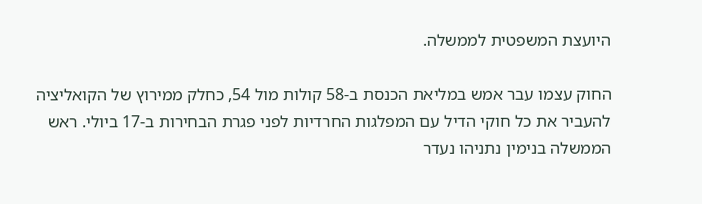היועצת המשפטית לממשלה.

החוק עצמו עבר אמש במליאת הכנסת ב-58 קולות מול 54, כחלק ממירוץ של הקואליציה להעביר את כל חוקי הדיל עם המפלגות החרדיות לפני פגרת הבחירות ב-17 ביולי. ראש הממשלה בנימין נתניהו נעדר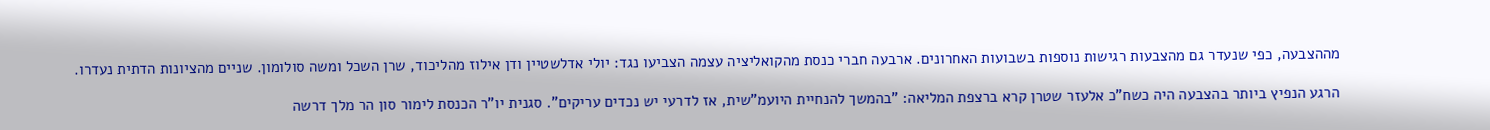מההצבעה, כפי שנעדר גם מהצבעות רגישות נוספות בשבועות האחרונים. ארבעה חברי כנסת מהקואליציה עצמה הצביעו נגד: יולי אדלשטיין ודן אילוז מהליכוד, שרן השכל ומשה סולומון. שניים מהציונות הדתית נעדרו.

הרגע הנפיץ ביותר בהצבעה היה כשח"כ אלעזר שטרן קרא ברצפת המליאה: "בהמשך להנחיית היועמ"שית, אז לדרעי יש נכדים עריקים". סגנית יו"ר הכנסת לימור סון הר מלך דרשה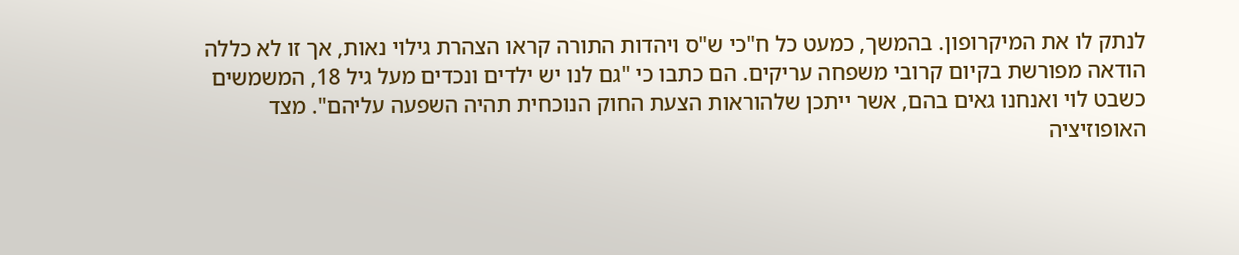לנתק לו את המיקרופון. בהמשך, כמעט כל ח"כי ש"ס ויהדות התורה קראו הצהרת גילוי נאות, אך זו לא כללה הודאה מפורשת בקיום קרובי משפחה עריקים. הם כתבו כי "גם לנו יש ילדים ונכדים מעל גיל 18, המשמשים כשבט לוי ואנחנו גאים בהם, אשר ייתכן שלהוראות הצעת החוק הנוכחית תהיה השפעה עליהם". מצד האופוזיציה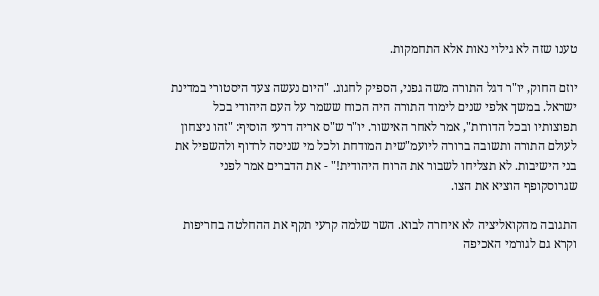טענו שזה לא גילוי נאות אלא התחמקות.

יוזם החוק, יו"ר דגל התורה משה גפני, הספיק לחגוג. "היום נעשה צעד היסטורי במדינת ישראל. במשך אלפי שנים לימוד התורה היה הכוח ששמר על העם היהודי בכל תפוצותיו ובכל הדורות", אמר לאחר האישור. יו"ר ש"ס אריה דרעי הוסיף: "זהו ניצחון לעולם התורה ותשובה ברורה ליועמ"שית המודחת ולכל מי שניסה לרדוף ולהשפיל את בני הישיבות. לא תצליחו לשבור את הרוח היהודית!" - את הדברים אמר לפני שגרוסקופף הוציא את הצו.

התגובה מהקואליציה לא איחרה לבוא. השר שלמה קרעי תקף את ההחלטה בחריפות וקרא גם לגורמי האכיפה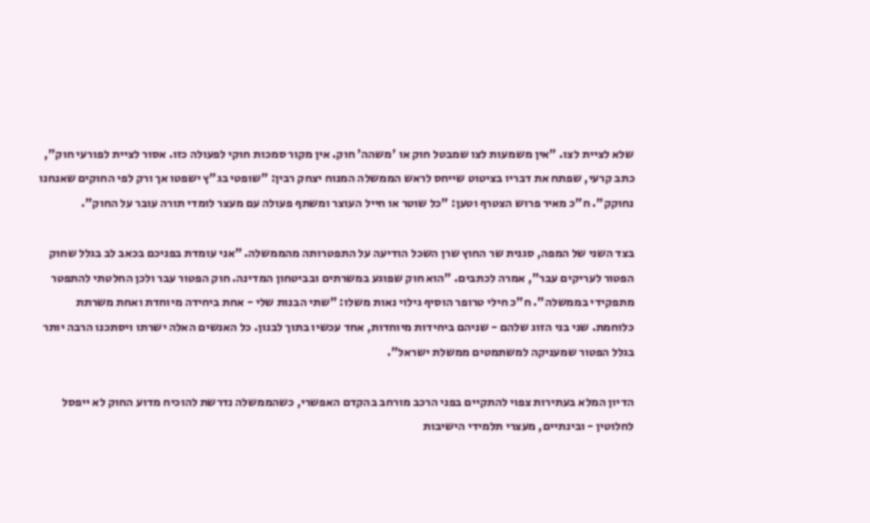שלא לציית לצו. "אין משמעות לצו שמבטל חוק או 'משהה' חוק. אין מקור סמכות חוקי לפעולה כזו. אסור לציית לפורעי חוק", כתב קרעי, שפתח את דבריו בציטוט שייחס לראש הממשלה המנוח יצחק רבין: "שופטי בג"ץ ישפטו אך ורק לפי החוקים שאנחנו נחוקק". ח"כ מאיר פרוש הצטרף וטען: "כל שוטר או חייל העוצר ומשתף פעולה עם מעצר לומדי תורה עובר על החוק".

בצד השני של המפה, סגנית שר החוץ שרן השכל הודיעה על התפטרותה מהממשלה. "אני עומדת בפניכם בכאב לב בגלל שחוק הפטור לעריקים עבר", אמרה לכתבים. "הוא חוק שפוגע במשרתים ובביטחון המדינה. חוק הפטור עבר ולכן החלטתי להתפטר מתפקידי בממשלה". ח"כ חילי טרופר הוסיף גילוי נאות משלו: "שתי הבנות שלי - אחת ביחידה מיוחדת ואחת משרתת כלוחמת. שני בני הזוג שלהם - שניהם ביחידות מיוחדות, אחד עכשיו בתוך לבנון. כל האנשים האלה ישרתו ויסתכנו הרבה יותר בגלל הפטור שמעניקה למשתמטים ממשלת ישראל".

הדיון המלא בעתירות צפוי להתקיים בפני הרכב מורחב בהקדם האפשרי, כשהממשלה נדרשת להוכיח מדוע החוק לא ייפסל לחלוטין - ובינתיים, מעצרי תלמידי הישיבות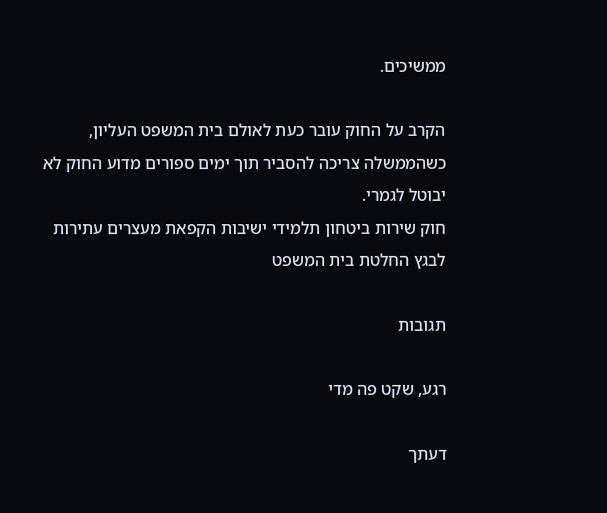ממשיכים.

הקרב על החוק עובר כעת לאולם בית המשפט העליון, כשהממשלה צריכה להסביר תוך ימים ספורים מדוע החוק לא יבוטל לגמרי.
חוק שירות ביטחון תלמידי ישיבות הקפאת מעצרים עתירות לבגץ החלטת בית המשפט

תגובות

רגע, שקט פה מדי

דעתך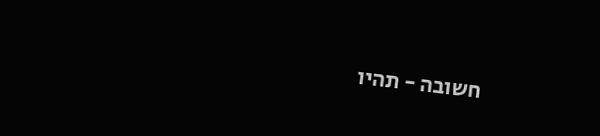חשובה - תהיו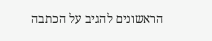הראשונים להגיב על הכתבה